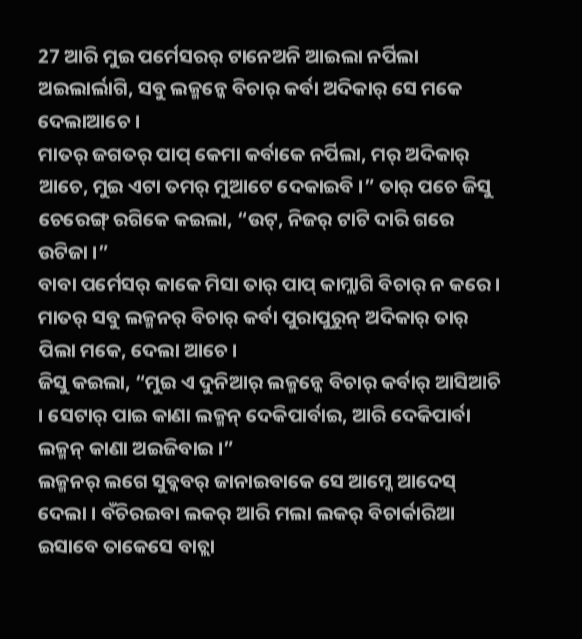27 ଆରି ମୁଇ ପର୍ମେସରର୍ ଟାନେଅନି ଆଇଲା ନର୍ପିଲା ଅଇଲାର୍ଲାଗି, ସବୁ ଲକ୍ମନ୍କେ ବିଚାର୍ କର୍ବା ଅଦିକାର୍ ସେ ମକେ ଦେଲାଆଚେ ।
ମାତର୍ ଜଗତର୍ ପାପ୍ କେମା କର୍ବାକେ ନର୍ପିଲା, ମର୍ ଅଦିକାର୍ ଆଚେ, ମୁଇ ଏଟା ତମର୍ ମୁଆଟେ ଦେକାଇବି ।” ତାର୍ ପଚେ ଜିସୁ ଚେରେଙ୍ଗ୍ ରଗିକେ କଇଲା, “ଉଟ୍, ନିଜର୍ ଟାଟି ଦାରି ଗରେ ଉଟିଜା ।”
ବାବା ପର୍ମେସର୍ କାକେ ମିସା ତାର୍ ପାପ୍ କାମ୍ଲାଗି ବିଚାର୍ ନ କରେ । ମାତର୍ ସବୁ ଲକ୍ମନର୍ ବିଚାର୍ କର୍ବା ପୁରାପୁରୁନ୍ ଅଦିକାର୍ ତାର୍ ପିଲା ମକେ, ଦେଲା ଆଚେ ।
ଜିସୁ କଇଲା, “ମୁଇ ଏ ଦୁନିଆର୍ ଲକ୍ମନ୍କେ ବିଚାର୍ କର୍ବାର୍ ଆସିଆଚି । ସେଟାର୍ ପାଇ କାଣା ଲକ୍ମନ୍ ଦେକିପାର୍ବାଇ, ଆରି ଦେକିପାର୍ବା ଲକ୍ମନ୍ କାଣା ଅଇଜିବାଇ ।”
ଲକ୍ମନର୍ ଲଗେ ସୁବ୍କବର୍ ଜାନାଇବାକେ ସେ ଆମ୍କେ ଆଦେସ୍ ଦେଲା । ବଁଚିରଇବା ଲକର୍ ଆରି ମଲା ଲକର୍ ବିଚାର୍କାରିଆ ଇସାବେ ତାକେସେ ବାଚ୍ଲା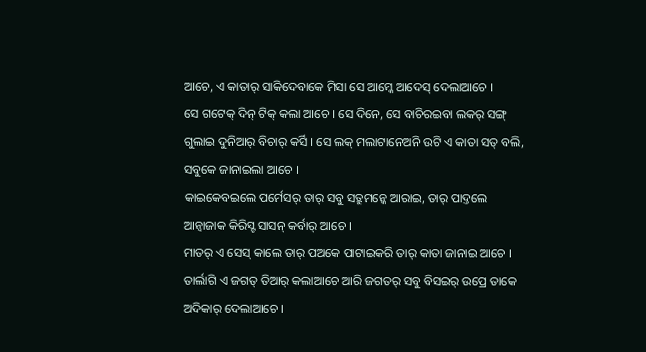ଆଚେ, ଏ କାତାର୍ ସାକିଦେବାକେ ମିସା ସେ ଆମ୍କେ ଆଦେସ୍ ଦେଲାଆଚେ ।
ସେ ଗଟେକ୍ ଦିନ୍ ଟିକ୍ କଲା ଆଚେ । ସେ ଦିନେ, ସେ ବାଚିରଇବା ଲକର୍ ସଙ୍ଗ୍ ଗୁଲାଇ ଦୁନିଆର୍ ବିଚାର୍ କର୍ସି । ସେ ଲକ୍ ମଲାଟାନେଅନି ଉଟି ଏ କାତା ସତ୍ ବଲି, ସବୁକେ ଜାନାଇଲା ଆଚେ ।
କାଇକେବଇଲେ ପର୍ମେସର୍ ତାର୍ ସବୁ ସତ୍ରୁମନ୍କେ ଆରାଇ, ତାର୍ ପାଦ୍ତଲେ ଆନ୍ବାଜାକ କିରିସ୍ଟ ସାସନ୍ କର୍ବାର୍ ଆଚେ ।
ମାତର୍ ଏ ସେସ୍ କାଲେ ତାର୍ ପଅକେ ପାଟାଇକରି ତାର୍ କାତା ଜାନାଇ ଆଚେ । ତାର୍ଲାଗି ଏ ଜଗତ୍ ତିଆର୍ କଲାଆଚେ ଆରି ଜଗତର୍ ସବୁ ବିସଇର୍ ଉପ୍ରେ ତାକେ ଅଦିକାର୍ ଦେଲାଆଚେ ।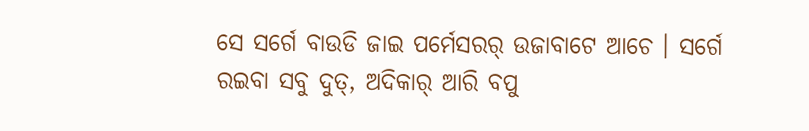ସେ ସର୍ଗେ ବାଉଡି ଜାଇ ପର୍ମେସରର୍ ଉଜାବାଟେ ଆଚେ । ସର୍ଗେ ରଇବା ସବୁ ଦୁତ୍, ଅଦିକାର୍ ଆରି ବପୁ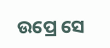ଉପ୍ରେ ସେ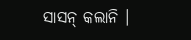ସାସନ୍ କଲାନି ।